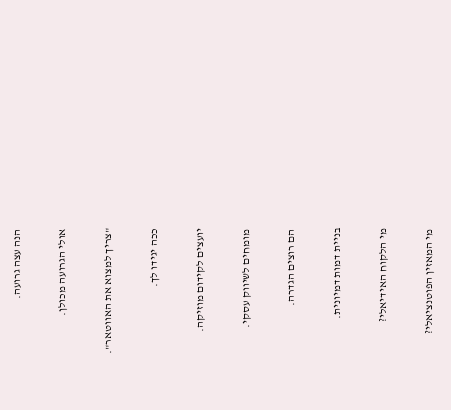הנה עצה גרועה.

אולי הגרועה מכולן.

"צריך למצוא את האווטאר".

ככה יגידו לך.

יועצים לקידום מוזיקה.

מומחים לשיווק עסקי.

הם רוצים הגדרה.

בניית דמות דמיונית.

מי הלקוח האידיאלי?

מי המאזין הפוטנציאלי?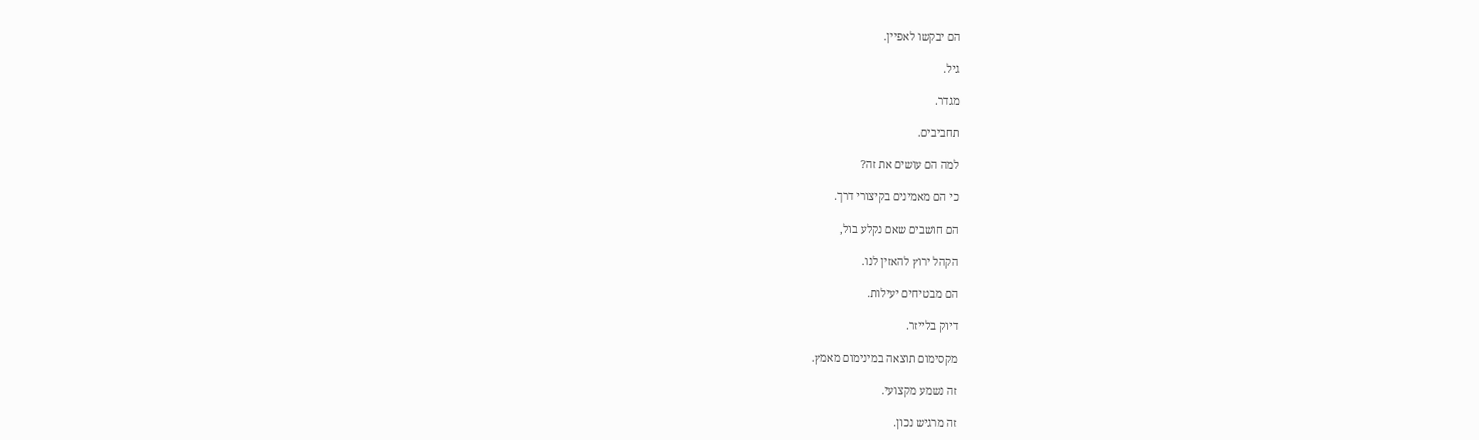הם יבקשו לאפיין.

גיל.

מגדר.

תחביבים.

למה הם עושים את זה?

כי הם מאמינים בקיצורי דרך.

הם חושבים שאם נקלע בול,

הקהל ירוץ להאזין לנו.

הם מבטיחים יעילות.

דיוק בלייזר.

מקסימום תוצאה במינימום מאמץ.

זה נשמע מקצועי.

זה מרגיש נכון.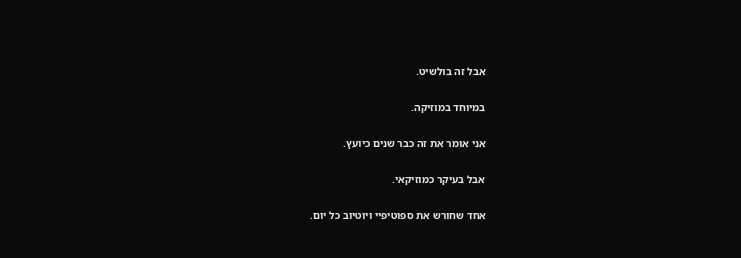אבל זה בולשיט.

במיוחד במוזיקה.

אני אומר את זה כבר שנים כיועץ.

אבל בעיקר כמוזיקאי.

אחד שחורש את ספוטיפיי ויוטיוב כל יום.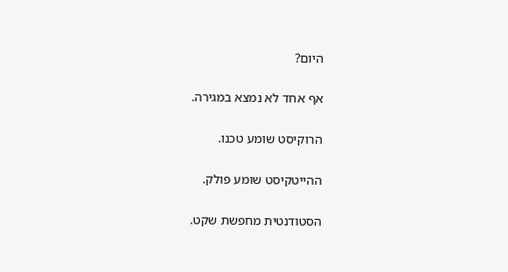היום?

אף אחד לא נמצא במגירה.

הרוקיסט שומע טכנו.

ההייטקיסט שומע פולק.

הסטודנטית מחפשת שקט.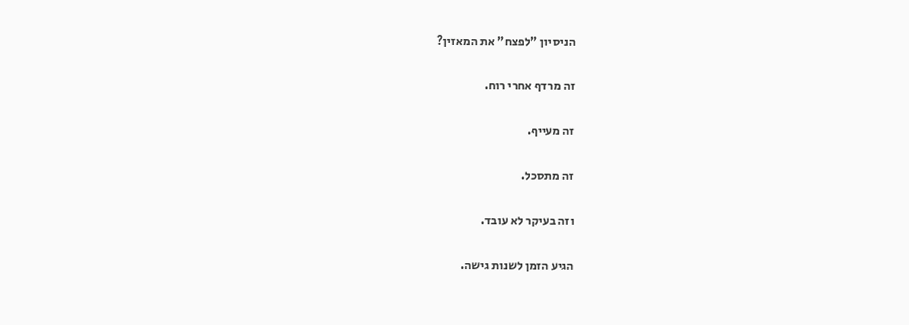הניסיון "לפצח" את המאזין?

זה מרדף אחרי רוח.

זה מעייף.

זה מתסכל.

וזה בעיקר לא עובד.

הגיע הזמן לשנות גישה.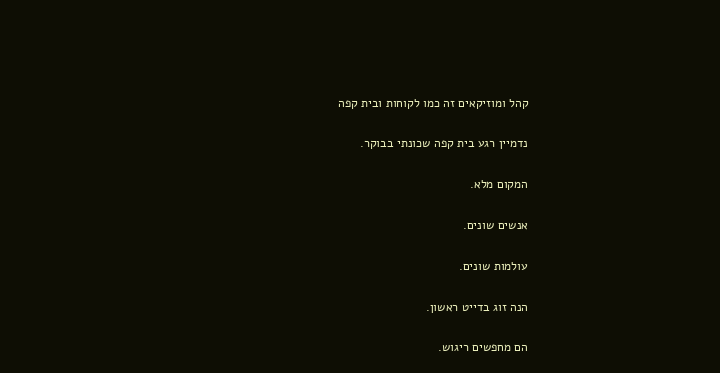קהל ומוזיקאים זה כמו לקוחות ובית קפה

נדמיין רגע בית קפה שכונתי בבוקר.

המקום מלא.

אנשים שונים.

עולמות שונים.

הנה זוג בדייט ראשון.

הם מחפשים ריגוש.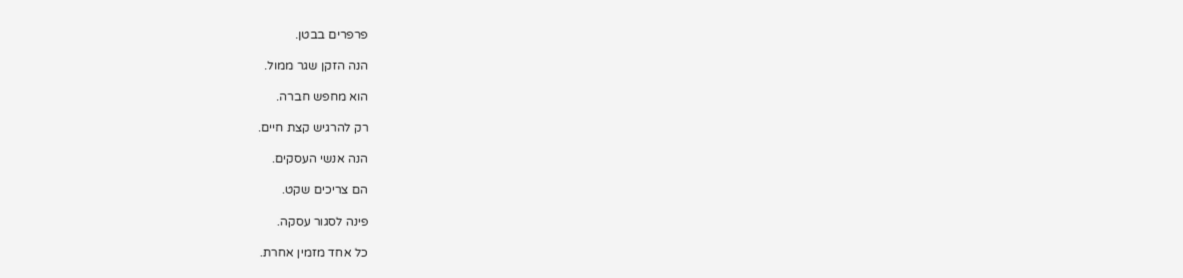פרפרים בבטן.

הנה הזקן שגר ממול.

הוא מחפש חברה.

רק להרגיש קצת חיים.

הנה אנשי העסקים.

הם צריכים שקט.

פינה לסגור עסקה.

כל אחד מזמין אחרת.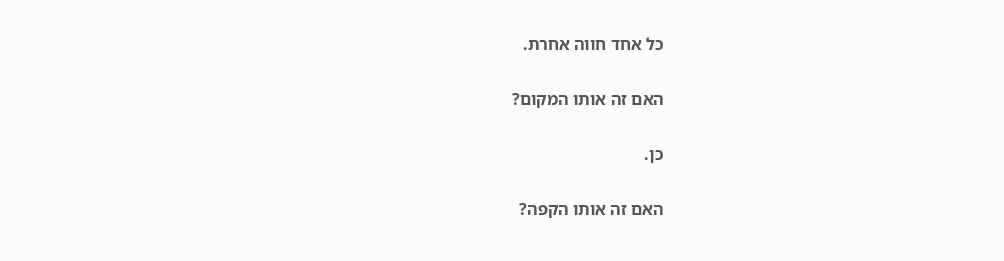כל אחד חווה אחרת.

האם זה אותו המקום?

כן.

האם זה אותו הקפה?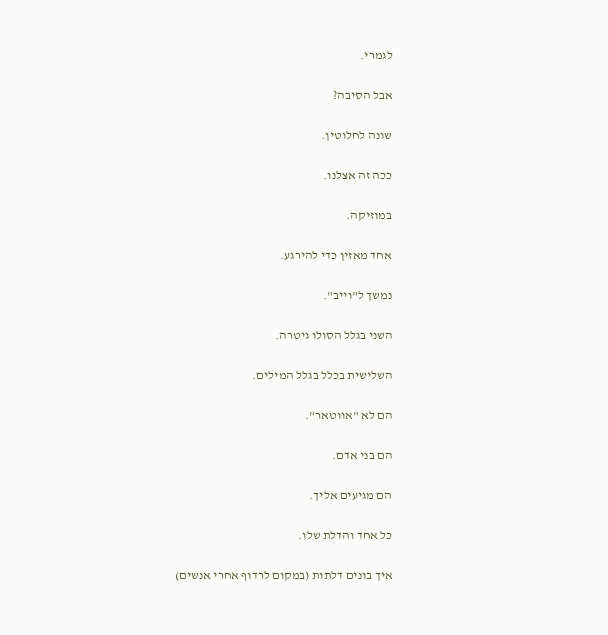לגמרי.

אבל הסיבה?

שונה לחלוטין.

ככה זה אצלנו.

במוזיקה.

אחד מאזין כדי להירגע.

נמשך ל"וייב".

השני בגלל הסולו גיטרה.

השלישית בכלל בגלל המילים.

הם לא "אווטאר".

הם בני אדם.

הם מגיעים אליך.

כל אחד והדלת שלו.

איך בונים דלתות (במקום לרדוף אחרי אנשים)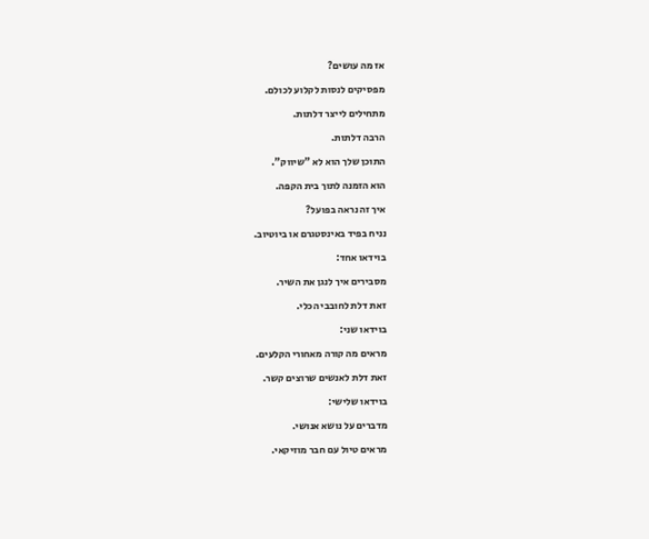אז מה עושים?

מפסיקים לנסות לקלוע לכולם.

מתחילים לייצר דלתות.

הרבה דלתות.

התוכן שלך הוא לא "שיווק".

הוא הזמנה לתוך בית הקפה.

איך זה נראה בפועל?

נניח בפיד באינסטגרם או ביוטיוב.

בוידאו אחד:

מסבירים איך לנגן את השיר.

זאת דלת לחובבי הכלי.

בוידאו שני:

מראים מה קורה מאחורי הקלעים.

זאת דלת לאנשים שרוצים קשר.

בוידאו שלישי:

מדברים על נושא אנושי.

מראים טיול עם חבר מוזיקאי.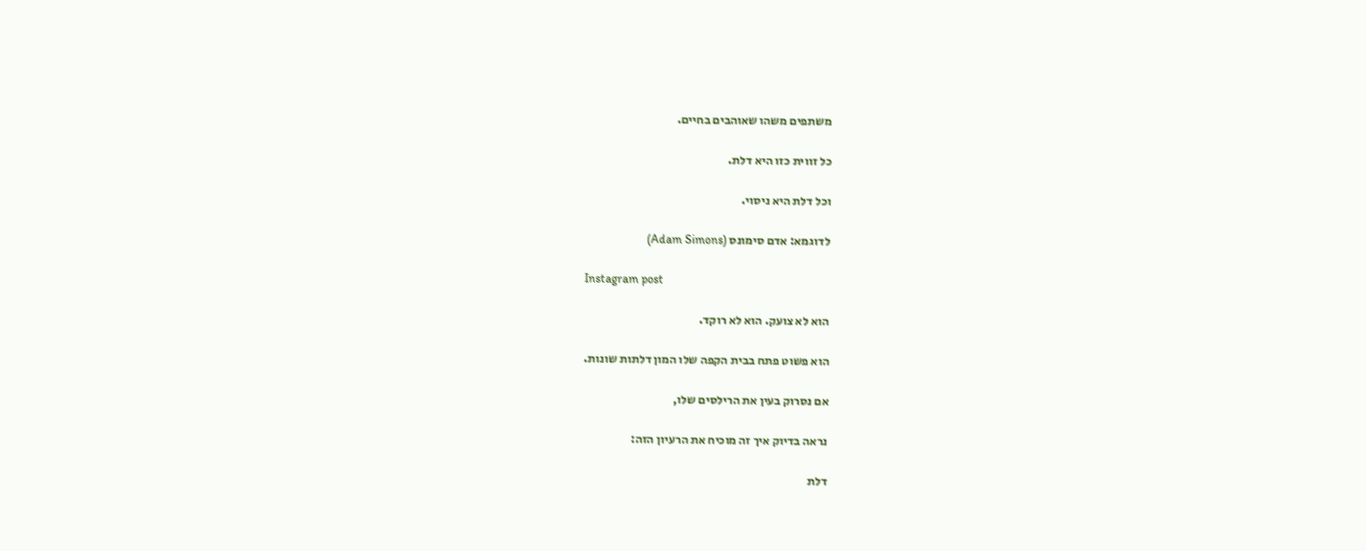משתפים משהו שאוהבים בחיים.

כל זווית כזו היא דלת.

וכל דלת היא ניסוי.

לדוגמא: אדם סימונס (Adam Simons)

Instagram post

הוא לא צועק. הוא לא רוקד.

הוא פשוט פתח בבית הקפה שלו המון דלתות שונות.

אם נסרוק בעין את הרילסים שלו,

נראה בדיוק איך זה מוכיח את הרעיון הזה:

דלת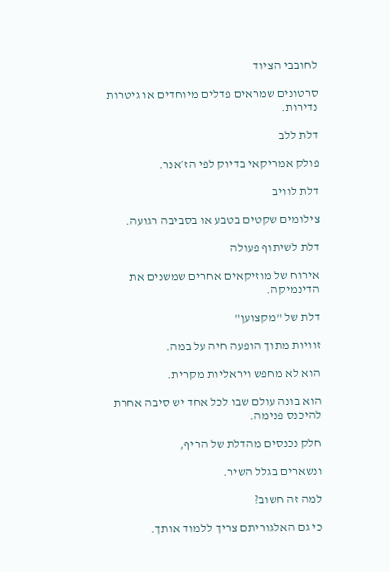לחובבי הציוד

סרטונים שמראים פדלים מיוחדים או גיטרות נדירות.

דלת ללב

פולק אמריקאי בדיוק לפי הז׳אנר.

דלת לוויב

צילומים שקטים בטבע או בסביבה רגועה.

דלת לשיתוף פעולה

אירוח של מוזיקאים אחרים שמשנים את הדינמיקה.

דלת של "מקצוען"

זוויות מתוך הופעה חיה על במה.

הוא לא מחפש ויראליות מקרית.

הוא בונה עולם שבו לכל אחד יש סיבה אחרת להיכנס פנימה.

חלק נכנסים מהדלת של הריף,

ונשארים בגלל השיר.

למה זה חשוב?

כי גם האלגוריתם צריך ללמוד אותך.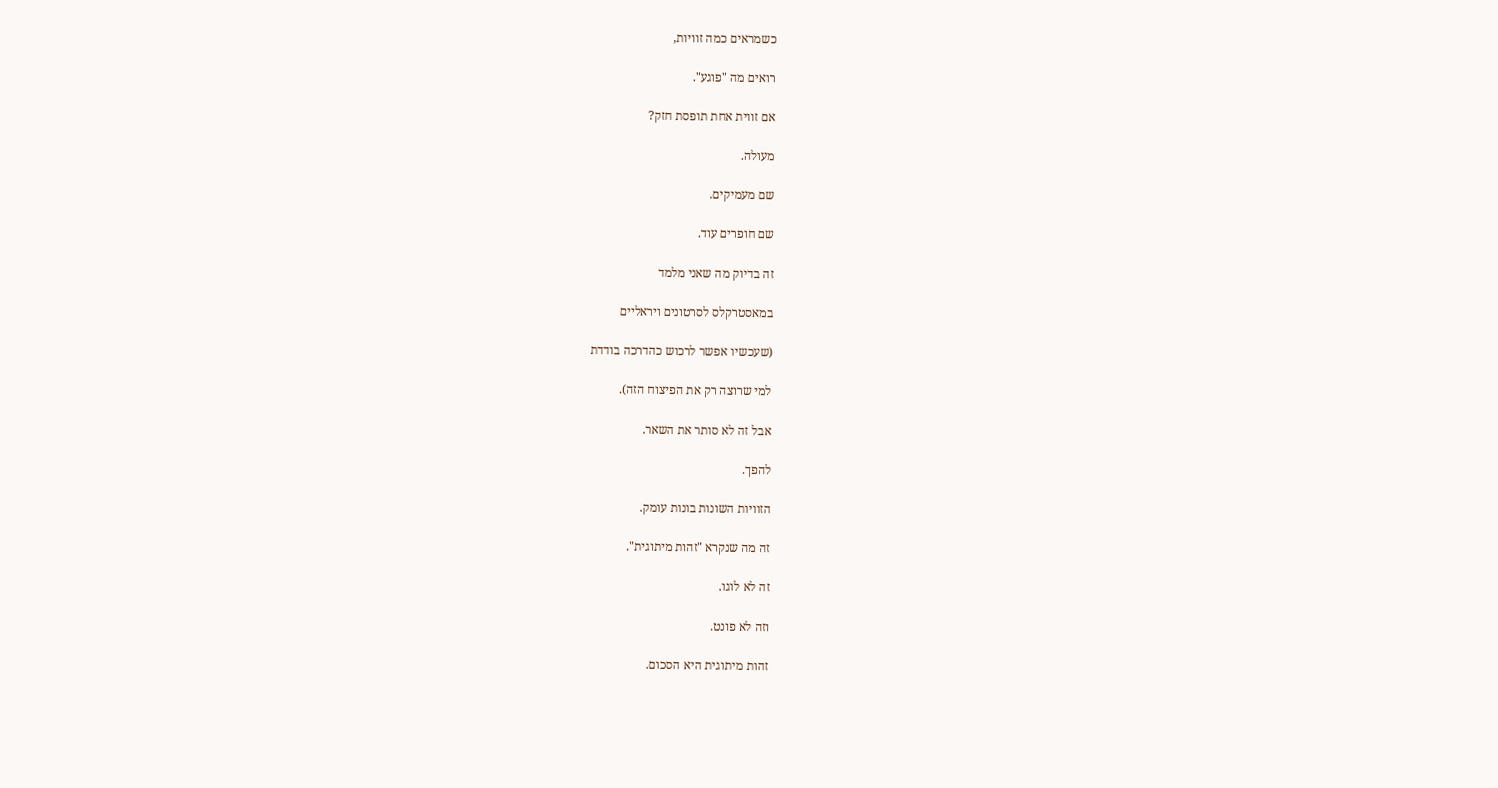כשמראים כמה זוויות,

רואים מה "פוגע".

אם זווית אחת תופסת חזק?

מעולה.

שם מעמיקים.

שם חופרים עוד.

זה בדיוק מה שאני מלמד

במאסטרקלס לסרטונים ויראליים

(שעכשיו אפשר לרכוש כהדרכה בודדת

למי שרוצה רק את הפיצוח הזה).

אבל זה לא סותר את השאר.

להפך.

הזוויות השונות בונות עומק.

זה מה שנקרא "זהות מיתוגית".

זה לא לוגו.

וזה לא פונט.

זהות מיתוגית היא הסכום.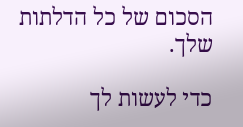הסכום של כל הדלתות שלך.

כדי לעשות לך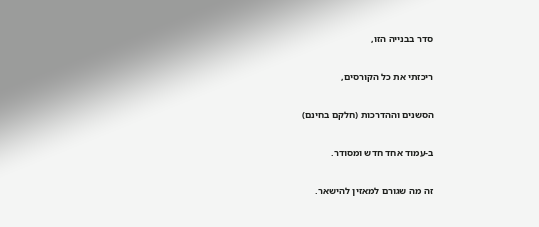סדר בבנייה הזו,

ריכזתי את כל הקורסים,

הסשנים וההדרכות (חלקם בחינם)

ב-עמוד אחד חדש ומסודר.

זה מה שגורם למאזין להישאר.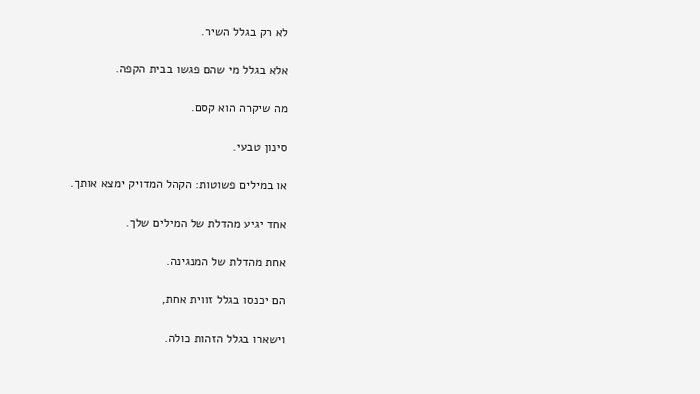לא רק בגלל השיר.

אלא בגלל מי שהם פגשו בבית הקפה.

מה שיקרה הוא קסם.

סינון טבעי.

או במילים פשוטות: הקהל המדויק ימצא אותך.

אחד יגיע מהדלת של המילים שלך.

אחת מהדלת של המנגינה.

הם יכנסו בגלל זווית אחת,

וישארו בגלל הזהות כולה.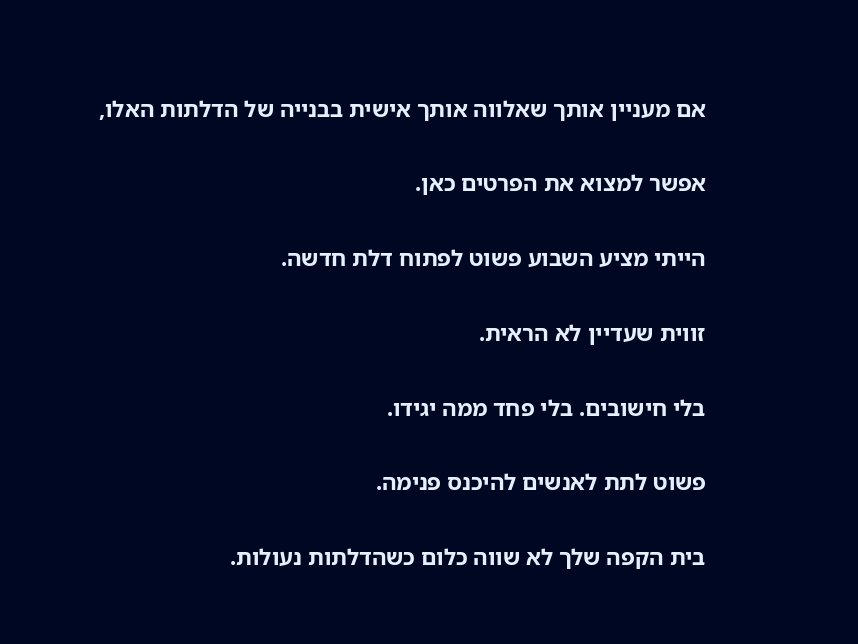אם מעניין אותך שאלווה אותך אישית בבנייה של הדלתות האלו,

אפשר למצוא את הפרטים כאן.

הייתי מציע השבוע פשוט לפתוח דלת חדשה.

זווית שעדיין לא הראית.

בלי חישובים. בלי פחד ממה יגידו.

פשוט לתת לאנשים להיכנס פנימה.

בית הקפה שלך לא שווה כלום כשהדלתות נעולות.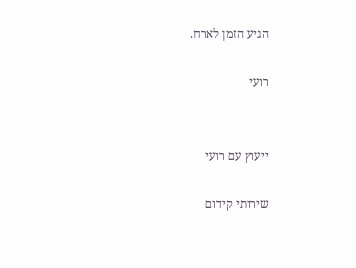הגיע הזמן לארח.

רועי


ייעוץ עם רועי

שירותי קידום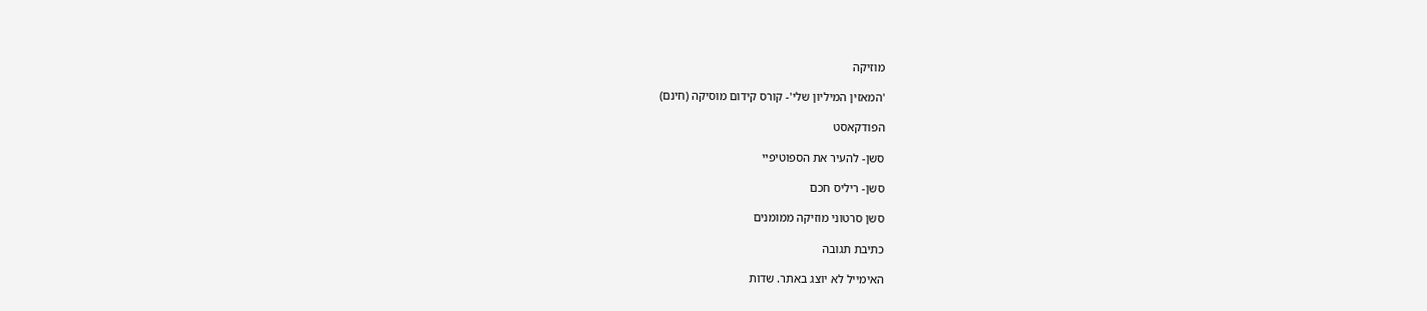מוזיקה

'המאזין המיליון שלי'- קורס קידום מוסיקה (חינם)

הפודקאסט

סשן- להעיר את הספוטיפיי

סשן- ריליס חכם

סשן סרטוני מוזיקה ממומנים

כתיבת תגובה

האימייל לא יוצג באתר. שדות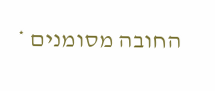החובה מסומנים *